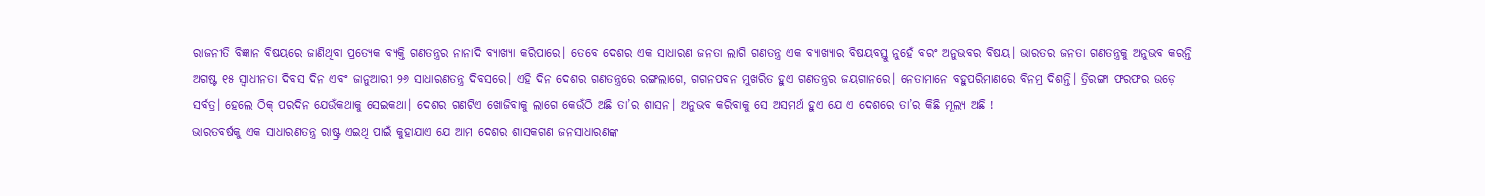ରାଜନୀତି ବିଜ୍ଞାନ ବିଷୟରେ ଜାଣିଥିବା ପ୍ରତ୍ୟେକ ବ୍ୟକ୍ତି ଗଣତନ୍ତ୍ରର ନାନାଦି ବ୍ୟାଖ୍ୟା କରିପାରେ। ତେବେ ଦେଶର ଏକ ସାଧାରଣ ଜନତା ଲାଗି ଗଣତନ୍ତ୍ର ଏକ ବ୍ୟାଖ୍ୟାର ବିଷୟବସ୍ତୁ ନୁହେଁ ବରଂ ଅନୁଭବର ବିଷୟ। ଭାରତର ଜନତା ଗଣତନ୍ତ୍ରକୁ ଅନୁଭବ କରନ୍ତି ଅଗଷ୍ଟ ୧୫ ସ୍ବାଧୀନତା ଦିବସ ଦିନ ଏବଂ ଜାନୁଆରୀ ୨୬ ସାଧାରଣତନ୍ତ୍ର ଦିବସରେ। ଏହି ଦିନ ଦେଶର ଗଣତନ୍ତ୍ରରେ ରଙ୍ଗଲାଗେ, ଗଗନପବନ ମୁଖରିତ ହୁଏ ଗଣତନ୍ତ୍ରର ଜୟଗାନରେ। ନେତାମାନେ ବହୁପରିମାଣରେ ବିନମ୍ର ଦିଶନ୍ତି। ତ୍ରିରଙ୍ଗା ଫରଫର ଉଡ଼େ ସର୍ବତ୍ର। ହେଲେ ଠିକ୍ ପରଦିନ ଯେଉଁକଥାକୁ ସେଇକଥା। ଦେଶର ଗଣଟିଏ ଖୋଜିବାକୁ ଲାଗେ କେଉଁଠି ଅଛି ତା’ର ଶାସନ। ଅନୁଭବ କରିବାକୁ ସେ ଅସମର୍ଥ ହୁଏ ଯେ ଏ ଦେଶରେ ତା’ର କିଛି ମୂଲ୍ୟ ଅଛି !
ଭାରତବର୍ଷକୁ ଏକ ସାଧାରଣତନ୍ତ୍ର ରାଷ୍ଟ୍ର ଏଇଥି ପାଇଁ କୁହାଯାଏ ଯେ ଆମ ଦେଶର ଶାସକଗଣ ଜନସାଧାରଣଙ୍କ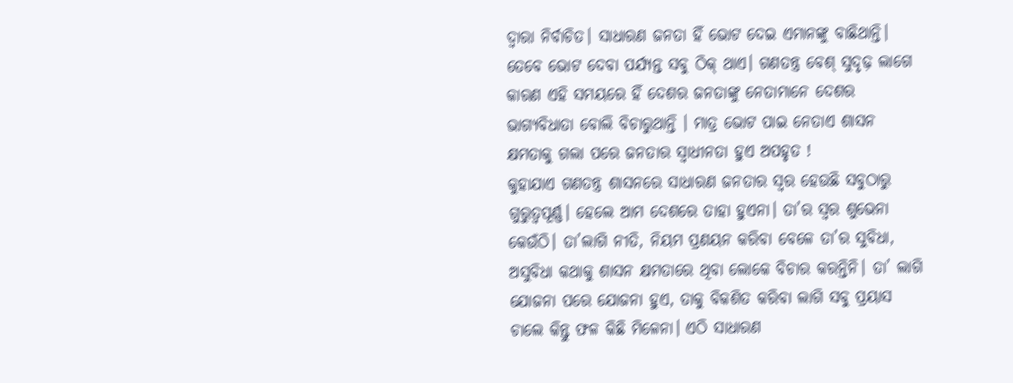ଦ୍ୱାରା ନିର୍ବାଚିତ। ସାଧାରଣ ଜନତା ହିଁ ଭୋଟ ଦେଇ ଏମାନଙ୍କୁ ବାଛିଥାନ୍ତି। ତେବେ ଭୋଟ ଦେବା ପର୍ଯ୍ୟନ୍ତ ସବୁ ଠିକ୍ ଥାଏ। ଗଣତନ୍ତ୍ର ବେଶ୍ ସୁଦୃଢ଼ ଲାଗେ କାରଣ ଏହି ସମୟରେ ହିଁ ଦେଶର ଜନତାଙ୍କୁ ନେତାମାନେ ଦେଶର ଭାଗ୍ୟବିଧାତା ବୋଲି ବିଚାରୁଥାନ୍ତି । ମାତ୍ର ଭୋଟ ପାଇ ନେତାଏ ଶାସନ କ୍ଷମତାକୁ ଗଲା ପରେ ଜନତାର ସ୍ବାଧୀନତା ହୁଏ ଅପହୃତ !
କୁହାଯାଏ ଗଣତନ୍ତ୍ର ଶାସନରେ ସାଧାରଣ ଜନତାର ସ୍ବର ହେଉଛି ସବୁଠାରୁ ଗୁରୁତ୍ୱପୂର୍ଣ୍ଣ। ହେଲେ ଆମ ଦେଶରେ ତାହା ହୁଏନା। ତା’ର ସ୍ବର ଶୁଭେନା କେଉଁଠି। ତା’ଲାଗି ନୀତି, ନିୟମ ପ୍ରଣୟନ କରିବା ବେଳେ ତା’ର ସୁବିଧା, ଅସୁବିଧା କଥାକୁ ଶାସନ କ୍ଷମତାରେ ଥିବା ଲୋକେ ବିଚାର କରନ୍ତିନି। ତା’ ଲାଗି ଯୋଜନା ପରେ ଯୋଜନା ହୁଏ, ତାକୁ ବିକଶିତ କରିବା ଲାଗି ସବୁ ପ୍ରୟାସ ଚାଲେ କିନ୍ତୁ ଫଳ କିଛି ମିଳେନା। ଏଠି ସାଧାରଣ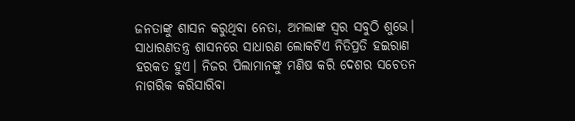ଜନତାଙ୍କୁ ଶାସନ କରୁଥିବା ନେତା, ଅମଲାଙ୍କ ସ୍ବର ସବୁଠି ଶୁଭେ। ସାଧାରଣତନ୍ତ୍ର ଶାସନରେ ସାଧାରଣ ଲୋକଟିଏ ନିତିପ୍ରତି ହଇରାଣ ହରକତ ହୁଏ। ନିଜର ପିଲାମାନଙ୍କୁ ମଣିଷ କରି ଦେଶର ସଚେତନ ନାଗରିକ କରିସାରିବା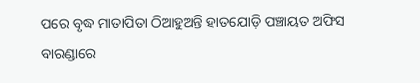ପରେ ବୃଦ୍ଧ ମାତାପିତା ଠିଆହୁଅନ୍ତି ହାତଯୋଡ଼ି ପଞ୍ଚାୟତ ଅଫିସ ବାରଣ୍ଡାରେ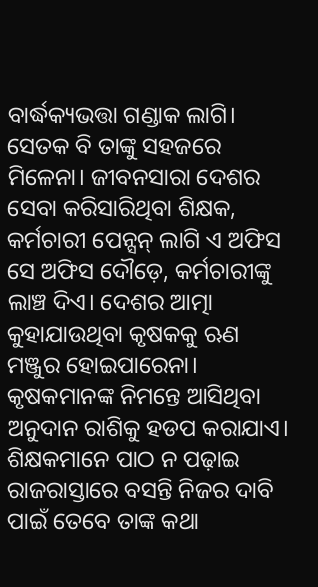ବାର୍ଦ୍ଧକ୍ୟଭତ୍ତା ଗଣ୍ଡାକ ଲାଗି। ସେତକ ବି ତାଙ୍କୁ ସହଜରେ ମିଳେନା। ଜୀବନସାରା ଦେଶର ସେବା କରିସାରିଥିବା ଶିକ୍ଷକ, କର୍ମଚାରୀ ପେନ୍ସନ୍ ଲାଗି ଏ ଅଫିସ ସେ ଅଫିସ ଦୌଡ଼େ, କର୍ମଚାରୀଙ୍କୁ ଲାଞ୍ଚ ଦିଏ। ଦେଶର ଆତ୍ମା କୁହାଯାଉଥିବା କୃଷକକୁ ଋଣ ମଞ୍ଜୁର ହୋଇପାରେନା। କୃଷକମାନଙ୍କ ନିମନ୍ତେ ଆସିଥିବା ଅନୁଦାନ ରାଶିକୁ ହଡପ କରାଯାଏ। ଶିକ୍ଷକମାନେ ପାଠ ନ ପଢ଼ାଇ ରାଜରାସ୍ତାରେ ବସନ୍ତି ନିଜର ଦାବି ପାଇଁ ତେବେ ତାଙ୍କ କଥା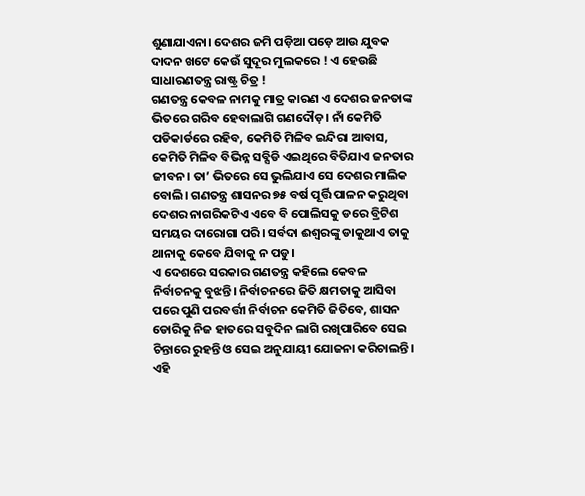ଶୁଣାଯାଏନା। ଦେଶର ଜମି ପଡ଼ିଆ ପଡ଼େ ଆଉ ଯୁବକ ଦାଦନ ଖଟେ କେଉଁ ସୁଦୂର ମୁଲକରେ ! ଏ ହେଉଛି ସାଧାରଣତନ୍ତ୍ର ରାଷ୍ଟ୍ର ଚିତ୍ର !
ଗଣତନ୍ତ୍ର କେବଳ ନାମକୁ ମାତ୍ର କାରଣ ଏ ଦେଶର ଜନତାଙ୍କ ଭିତରେ ଗରିବ ହେବାଲାଗି ଗଣଦୌଡ଼। ନାଁ କେମିତି ପଡିକାର୍ଡରେ ରହିବ, କେମିତି ମିଳିବ ଇନ୍ଦିରା ଆବାସ, କେମିତି ମିଳିବ ବିଭିନ୍ନ ସବ୍ସିଡି ଏଇଥିରେ ବିତିଯାଏ ଜନତାର ଜୀବନ। ତା’ ଭିତରେ ସେ ଭୁଲିଯାଏ ସେ ଦେଶର ମାଲିକ ବୋଲି। ଗଣତନ୍ତ୍ର ଶାସନର ୭୫ ବର୍ଷ ପୂର୍ତ୍ତି ପାଳନ କରୁଥିବା ଦେଶର ନାଗରିକଟିଏ ଏବେ ବି ପୋଲିସକୁ ଡରେ ବ୍ରିଟିଶ ସମୟର ଦାରୋଗା ପରି। ସର୍ବଦା ଈଶ୍ୱରଙ୍କୁ ଡାକୁଥାଏ ତାକୁ ଥାନାକୁ କେବେ ଯିବାକୁ ନ ପଡୁ।
ଏ ଦେଶରେ ସରକାର ଗଣତନ୍ତ୍ର କହିଲେ କେବଳ ନିର୍ବାଚନକୁ ବୁଝନ୍ତି। ନିର୍ବାଚନରେ ଜିତି କ୍ଷମତାକୁ ଆସିବା ପରେ ପୁଣି ପରବର୍ତ୍ତୀ ନିର୍ବାଚନ କେମିତି ଜିତିବେ, ଶାସନ ଡୋରିକୁ ନିଜ ହାତରେ ସବୁଦିନ ଲାଗି ରଖିପାରିବେ ସେଇ ଚିନ୍ତାରେ ରୁହନ୍ତି ଓ ସେଇ ଅନୁଯାୟୀ ଯୋଜନା କରିଚାଲନ୍ତି। ଏହି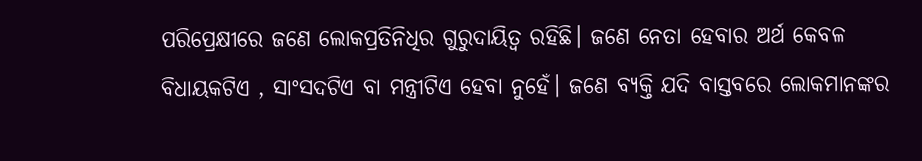ପରିପ୍ରେକ୍ଷୀରେ ଜଣେ ଲୋକପ୍ରତିନିଧିର ଗୁରୁଦାୟିତ୍ୱ ରହିଛି। ଜଣେ ନେତା ହେବାର ଅର୍ଥ କେବଳ ବିଧାୟକଟିଏ , ସାଂସଦଟିଏ ବା ମନ୍ତ୍ରୀଟିଏ ହେବା ନୁହେଁ। ଜଣେ ବ୍ୟକ୍ତି ଯଦି ବାସ୍ତବରେ ଲୋକମାନଙ୍କର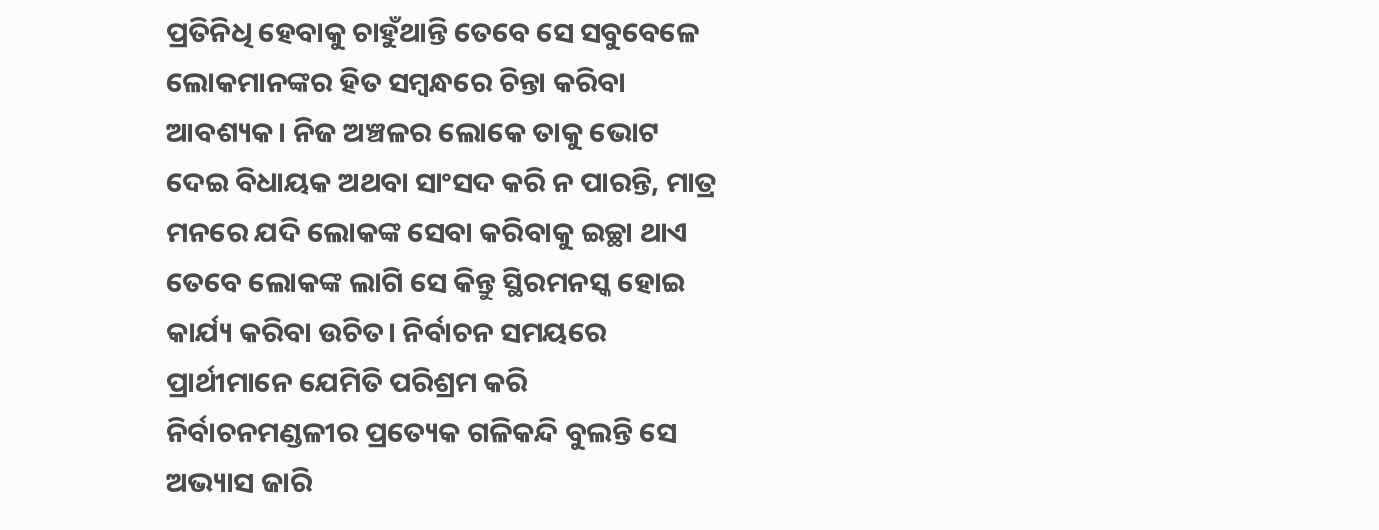ପ୍ରତିନିଧି ହେବାକୁ ଚାହୁଁଥାନ୍ତି ତେବେ ସେ ସବୁବେଳେ ଲୋକମାନଙ୍କର ହିତ ସମ୍ବନ୍ଧରେ ଚିନ୍ତା କରିବା ଆବଶ୍ୟକ। ନିଜ ଅଞ୍ଚଳର ଲୋକେ ତାକୁ ଭୋଟ ଦେଇ ବିଧାୟକ ଅଥବା ସାଂସଦ କରି ନ ପାରନ୍ତି, ମାତ୍ର ମନରେ ଯଦି ଲୋକଙ୍କ ସେବା କରିବାକୁ ଇଚ୍ଛା ଥାଏ ତେବେ ଲୋକଙ୍କ ଲାଗି ସେ କିନ୍ତୁ ସ୍ଥିରମନସ୍କ ହୋଇ କାର୍ଯ୍ୟ କରିବା ଉଚିତ। ନିର୍ବାଚନ ସମୟରେ ପ୍ରାର୍ଥୀମାନେ ଯେମିତି ପରିଶ୍ରମ କରି ନିର୍ବାଚନମଣ୍ଡଳୀର ପ୍ରତ୍ୟେକ ଗଳିକନ୍ଦି ବୁଲନ୍ତି ସେ ଅଭ୍ୟାସ ଜାରି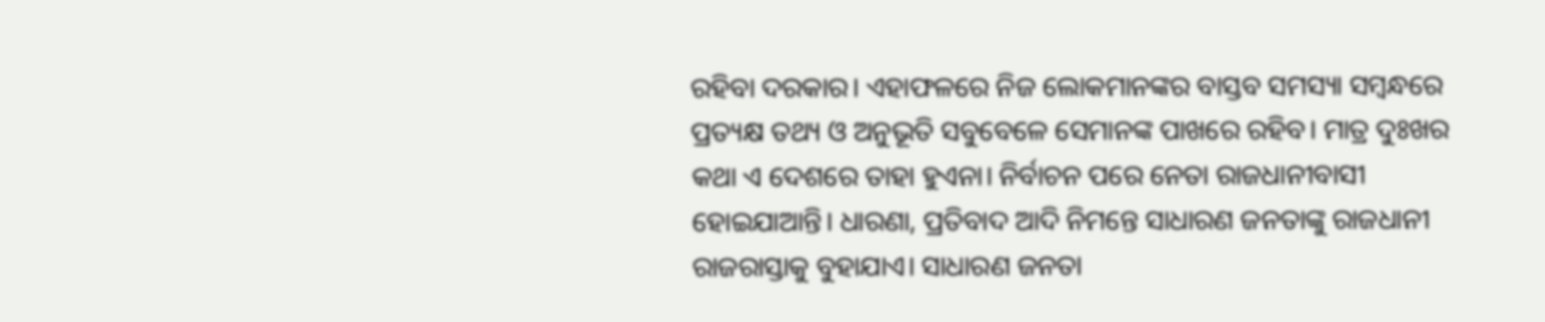ରହିବା ଦରକାର। ଏହାଫଳରେ ନିଜ ଲୋକମାନଙ୍କର ବାସ୍ତବ ସମସ୍ୟା ସମ୍ବନ୍ଧରେ ପ୍ରତ୍ୟକ୍ଷ ତଥ୍ୟ ଓ ଅନୁଭୂତି ସବୁବେଳେ ସେମାନଙ୍କ ପାଖରେ ରହିବ। ମାତ୍ର ଦୁଃଖର କଥା ଏ ଦେଶରେ ତାହା ହୁଏନା। ନିର୍ବାଚନ ପରେ ନେତା ରାଜଧାନୀବାସୀ ହୋଇଯାଆନ୍ତି। ଧାରଣା, ପ୍ରତିବାଦ ଆଦି ନିମନ୍ତେ ସାଧାରଣ ଜନତାଙ୍କୁ ରାଜଧାନୀ ରାଜରାସ୍ତାକୁ ବୁହାଯାଏ। ସାଧାରଣ ଜନତା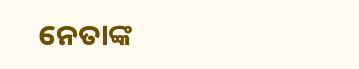ନେତାଙ୍କ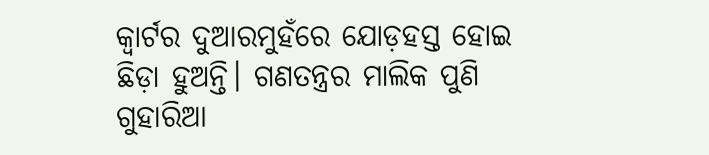କ୍ୱାର୍ଟର ଦୁଆରମୁହଁରେ ଯୋଡ଼ହସ୍ତ ହୋଇ ଛିଡ଼ା ହୁଅନ୍ତି। ଗଣତନ୍ତ୍ରର ମାଲିକ ପୁଣି ଗୁହାରିଆ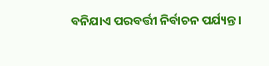ବନିଯାଏ ପରବର୍ତ୍ତୀ ନିର୍ବାଚନ ପର୍ଯ୍ୟନ୍ତ।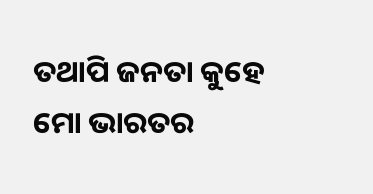ତଥାପି ଜନତା କୁହେ ମୋ ଭାରତର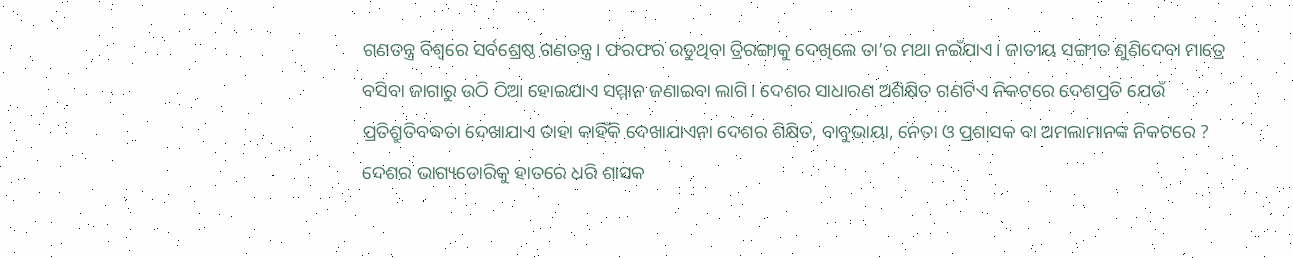ଗଣତନ୍ତ୍ର ବିଶ୍ୱରେ ସର୍ବଶ୍ରେଷ୍ଠ ଗଣତନ୍ତ୍ର। ଫରଫର ଉଡୁଥିବା ତ୍ରିରଙ୍ଗାକୁ ଦେଖିଲେ ତା’ର ମଥା ନଇଁଯାଏ। ଜାତୀୟ ସଙ୍ଗୀତ ଶୁଣିଦେବା ମାତ୍ରେ ବସିବା ଜାଗାରୁ ଉଠି ଠିଆ ହୋଇଯାଏ ସମ୍ମାନ ଜଣାଇବା ଲାଗି। ଦେଶର ସାଧାରଣ ଅଶିକ୍ଷିତ ଗଣଟିଏ ନିକଟରେ ଦେଶପ୍ରତି ଯେଉଁ ପ୍ରତିଶ୍ରୁତିବଦ୍ଧତା ଦେଖାଯାଏ ତାହା କାହିଁକି ଦେଖାଯାଏନା ଦେଶର ଶିକ୍ଷିତ, ବାବୁଭାୟା, ନେତା ଓ ପ୍ରଶାସକ ବା ଅମଲାମାନଙ୍କ ନିକଟରେ ? ଦେଶର ଭାଗ୍ୟଡୋରିକୁ ହାତରେ ଧରି ଶାସକ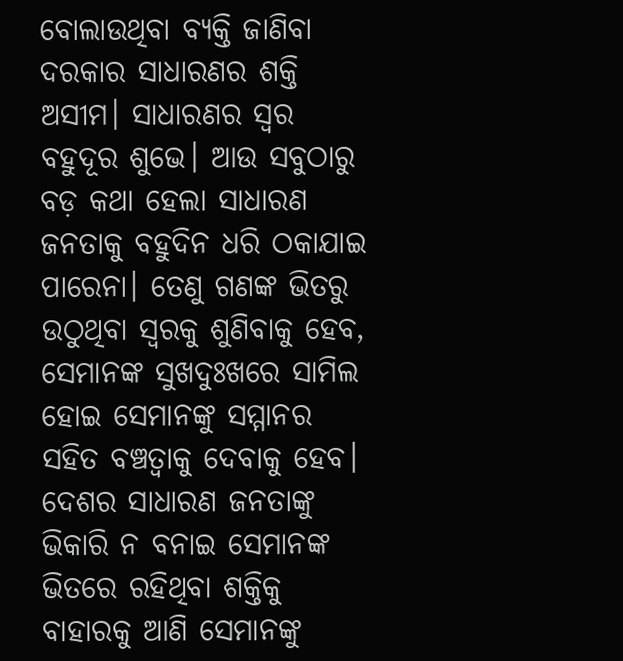ବୋଲାଉଥିବା ବ୍ୟକ୍ତି ଜାଣିବା ଦରକାର ସାଧାରଣର ଶକ୍ତି ଅସୀମ। ସାଧାରଣର ସ୍ବର ବହୁଦୂର ଶୁଭେ। ଆଉ ସବୁଠାରୁ ବଡ଼ କଥା ହେଲା ସାଧାରଣ ଜନତାକୁ ବହୁଦିନ ଧରି ଠକାଯାଇ ପାରେନା। ତେଣୁ ଗଣଙ୍କ ଭିତରୁ ଉଠୁଥିବା ସ୍ବରକୁ ଶୁଣିବାକୁ ହେବ, ସେମାନଙ୍କ ସୁଖଦୁଃଖରେ ସାମିଲ ହୋଇ ସେମାନଙ୍କୁ ସମ୍ମାନର ସହିତ ବଞ୍ଚତ୍ବାକୁ ଦେବାକୁ ହେବ। ଦେଶର ସାଧାରଣ ଜନତାଙ୍କୁ ଭିକାରି ନ ବନାଇ ସେମାନଙ୍କ ଭିତରେ ରହିଥିବା ଶକ୍ତିକୁ ବାହାରକୁ ଆଣି ସେମାନଙ୍କୁ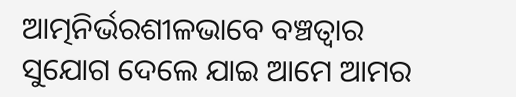ଆତ୍ମନିର୍ଭରଶୀଳଭାବେ ବଞ୍ଚତ୍ବାର ସୁଯୋଗ ଦେଲେ ଯାଇ ଆମେ ଆମର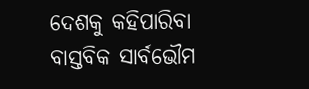ଦେଶକୁ କହିପାରିବା ବାସ୍ତବିକ ସାର୍ବଭୌମ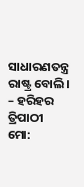ସାଧାରଣତନ୍ତ୍ର ରାଷ୍ଟ୍ର ବୋଲି।
– ହରିହର ତ୍ରିପାଠୀ
ମୋ: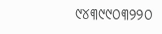୯୪୩୯୯୦୩୨୨୦